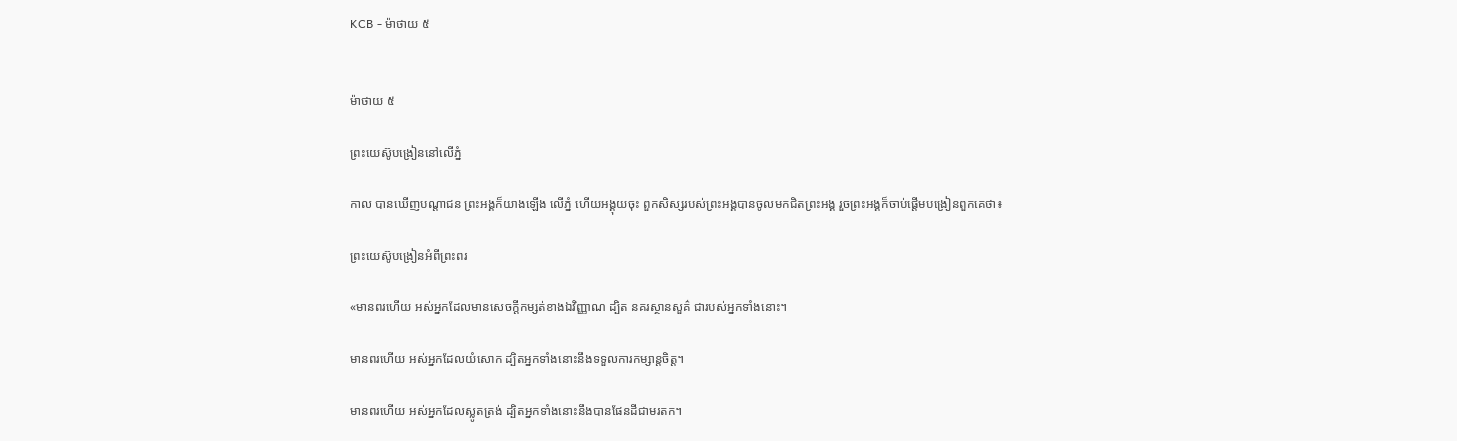KCB - ម៉ាថាយ ៥


ម៉ាថាយ ៥

ព្រះយេស៊ូបង្រៀននៅលើភ្នំ

កាល បានឃើញបណ្តាជន ព្រះអង្គក៏យាងឡើង លើភ្នំ ហើយអង្គុយចុះ ពួកសិស្សរបស់ព្រះអង្គបានចូលមកជិតព្រះអង្គ រួចព្រះអង្គក៏ចាប់ផ្ដើមបង្រៀនពួកគេថា៖

ព្រះយេស៊ូបង្រៀនអំពីព្រះពរ

«មានពរហើយ អស់អ្នកដែលមានសេចក្ដីកម្សត់ខាងឯវិញ្ញាណ ដ្បិត នគរស្ថានសួគ៌ ជារបស់អ្នកទាំងនោះ។

មានពរហើយ អស់អ្នកដែលយំសោក ដ្បិតអ្នកទាំងនោះនឹងទទួលការកម្សាន្ដចិត្ដ។

មានពរហើយ អស់អ្នកដែលស្លូតត្រង់ ដ្បិតអ្នកទាំងនោះនឹងបានផែនដីជាមរតក។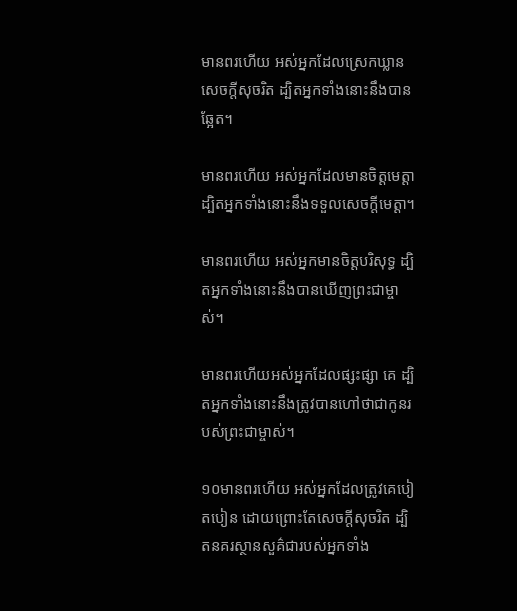មានពរហើយ អស់អ្នកដែលស្រេកឃ្លានសេចក្ដីសុចរិត ដ្បិតអ្នកទាំងនោះនឹងបានឆ្អែត។

មានពរហើយ អស់អ្នកដែលមានចិត្ដមេត្ដា ដ្បិតអ្នកទាំងនោះនឹងទទួលសេចក្តីមេត្ដា។

មានពរហើយ អស់អ្នកមានចិត្ដបរិសុទ្ធ ដ្បិតអ្នកទាំងនោះនឹងបានឃើញព្រះជាម្ចាស់។

មានពរហើយអស់អ្នកដែលផ្សះផ្សា គេ ដ្បិតអ្នកទាំងនោះនឹងត្រូវបានហៅថាជាកូនរបស់ព្រះជាម្ចាស់។

១០មានពរហើយ អស់អ្នកដែលត្រូវគេបៀតបៀន ដោយព្រោះតែសេចក្ដីសុចរិត ដ្បិតនគរស្ថានសួគ៌ជារបស់អ្នកទាំង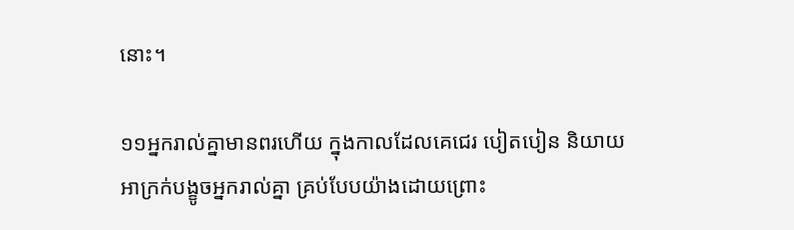នោះ។

១១អ្នករាល់គ្នាមានពរហើយ ក្នុងកាលដែលគេជេរ បៀតបៀន និយាយអាក្រក់បង្ខូចអ្នករាល់គ្នា គ្រប់បែបយ៉ាងដោយព្រោះ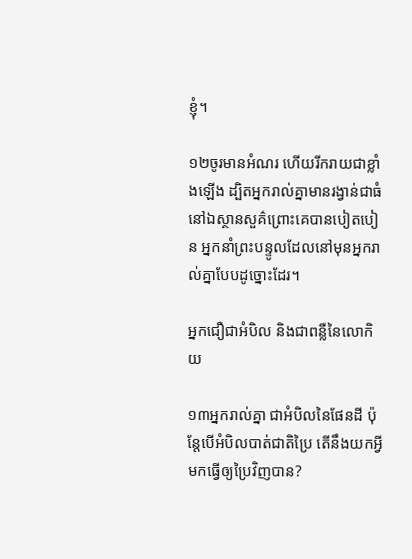ខ្ញុំ។

១២ចូរមានអំណរ ហើយរីករាយជាខ្លាំងឡើង ដ្បិតអ្នករាល់គ្នាមានរង្វាន់ជាធំនៅឯស្ថានសួគ៌ព្រោះគេបានបៀតបៀន អ្នកនាំព្រះបន្ទូលដែលនៅមុនអ្នករាល់គ្នាបែបដូច្នោះដែរ។

អ្នកជឿជាអំបិល និងជាពន្លឺនៃលោកិយ

១៣អ្នករាល់គ្នា ជាអំបិលនៃផែនដី ប៉ុន្ដែបើអំបិលបាត់ជាតិប្រៃ តើនឹងយកអ្វីមកធ្វើឲ្យប្រៃវិញបាន?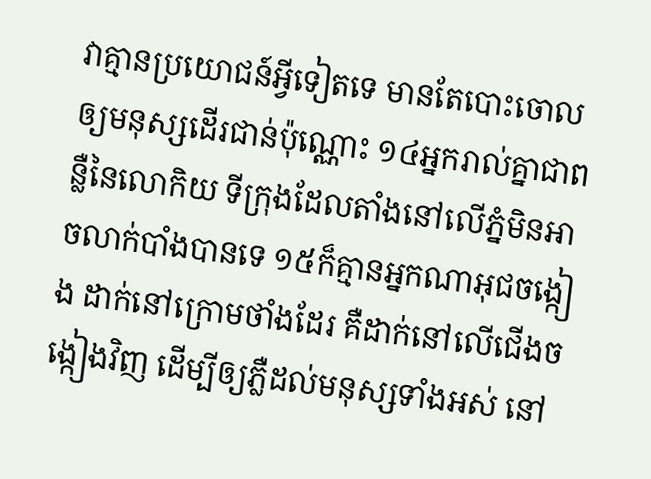វាគ្មានប្រយោជន៍អ្វីទៀតទេ មានតែបោះចោលឲ្យមនុស្សដើរជាន់ប៉ុណ្ណោះ ១៤អ្នករាល់គ្នាជាពន្លឺនៃលោកិយ ទីក្រុងដែលតាំងនៅលើភ្នំមិនអាចលាក់បាំងបានទេ ១៥ក៏គ្មានអ្នកណាអុជចង្កៀង ដាក់នៅក្រោមថាំងដែរ គឺដាក់នៅលើជើងចង្កៀងវិញ ដើម្បីឲ្យភ្លឺដល់មនុស្សទាំងអស់ នៅ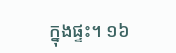ក្នុងផ្ទះ។ ១៦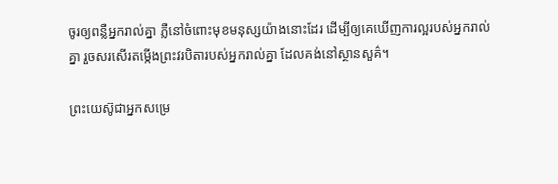ចូរឲ្យពន្លឺអ្នករាល់គ្នា ភ្លឺនៅចំពោះមុខមនុស្សយ៉ាងនោះដែរ ដើម្បីឲ្យគេឃើញការល្អរបស់អ្នករាល់គ្នា រួចសរសើរតម្កើងព្រះវរបិតារបស់អ្នករាល់គ្នា ដែលគង់នៅស្ថានសួគ៌។

ព្រះយេស៊ូជាអ្នកសម្រេ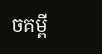ចគម្ពី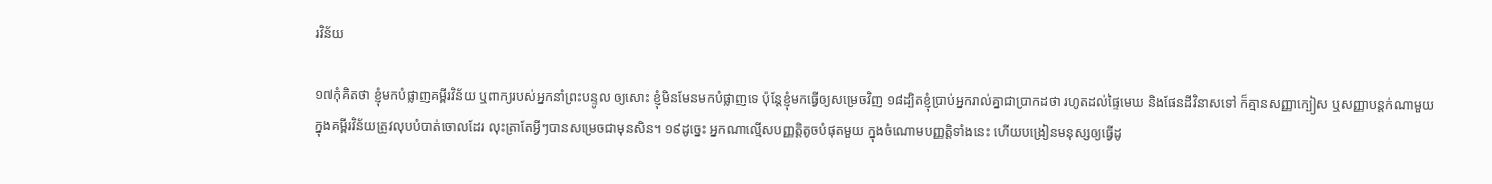រវិន័យ

១៧កុំគិតថា ខ្ញុំមកបំផ្លាញគម្ពីរវិន័យ ឬពាក្យរបស់អ្នកនាំព្រះបន្ទូល ឲ្យសោះ ខ្ញុំមិនមែនមកបំផ្លាញទេ ប៉ុន្ដែខ្ញុំមកធ្វើឲ្យសម្រេចវិញ ១៨ដ្បិតខ្ញុំបា្រប់អ្នករាល់គ្នាជាបា្រកដថា រហូតដល់ផ្ទៃមេឃ និងផែនដីវិនាសទៅ ក៏គ្មានសញ្ញាក្បៀស ឬសញ្ញាបន្ដក់ណាមួយ ក្នុងគម្ពីរវិន័យត្រូវលុបបំបាត់ចោលដែរ លុះត្រាតែអ្វីៗបានសម្រេចជាមុនសិន។ ១៩ដូច្នេះ អ្នកណាល្មើសបញ្ញត្ដិតូចបំផុតមួយ ក្នុងចំណោមបញ្ញត្ដិទាំងនេះ ហើយបង្រៀនមនុស្សឲ្យធ្វើដូ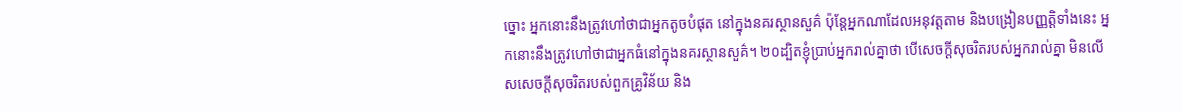ច្នោះ អ្នកនោះនឹងត្រូវហៅថាជាអ្នកតូចបំផុត នៅក្នុងនគរស្ថានសួគ៌ ប៉ុន្ដែអ្នកណាដែលអនុវត្តតាម និងបង្រៀនបញ្ញត្តិទាំងនេះ អ្នកនោះនឹងត្រូវហៅថាជាអ្នកធំនៅក្នុងនគរស្ថានសួគ៌។ ២០ដ្បិតខ្ញុំបា្រប់អ្នករាល់គ្នាថា បើសេចក្ដីសុចរិតរបស់អ្នករាល់គ្នា មិនលើសសេចក្ដីសុចរិតរបស់ពួកគ្រូវិន័យ និង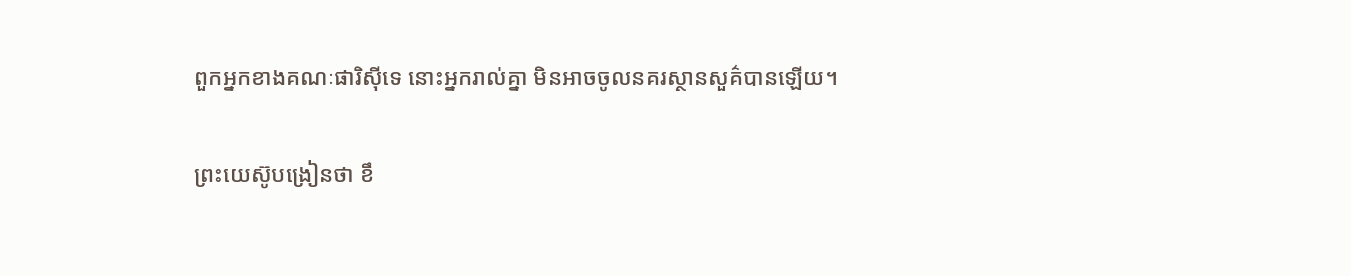ពួកអ្នកខាងគណៈផារិស៊ីទេ នោះអ្នករាល់គ្នា មិនអាចចូលនគរស្ថានសួគ៌បានឡើយ។

ព្រះយេស៊ូបង្រៀនថា ខឹ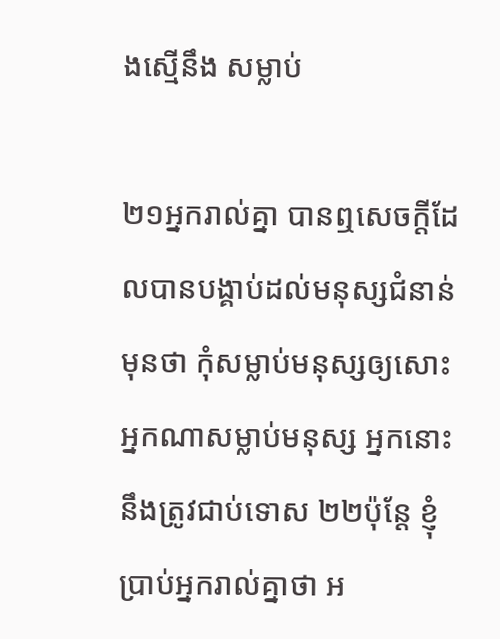ងស្មើនឹង សម្លាប់

២១អ្នករាល់គ្នា បានឮសេចក្ដីដែលបានបង្គាប់ដល់មនុស្សជំនាន់មុនថា កុំសម្លាប់មនុស្សឲ្យសោះ អ្នកណាសម្លាប់មនុស្ស អ្នកនោះនឹងត្រូវជាប់ទោស ២២ប៉ុន្ដែ ខ្ញុំបា្រប់អ្នករាល់គ្នាថា អ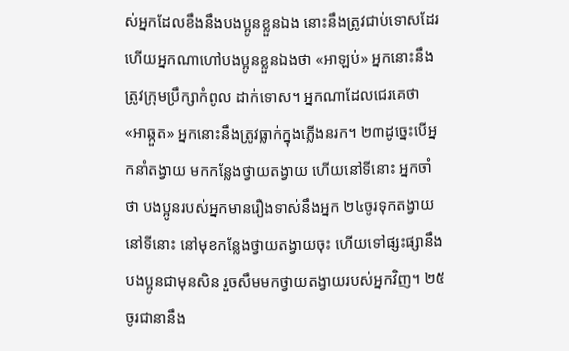ស់អ្នកដែលខឹងនឹងបងប្អូនខ្លួនឯង នោះនឹងត្រូវជាប់ទោសដែរ ហើយអ្នកណាហៅបងប្អូនខ្លួនឯងថា «អាឡប់» អ្នកនោះនឹងត្រូវក្រុមប្រឹក្សាកំពូល ដាក់ទោស។ អ្នកណាដែលជេរគេថា «អាឆ្កួត» អ្នកនោះនឹងត្រូវធ្លាក់ក្នុងភ្លើងនរក។ ២៣ដូច្នេះបើអ្នកនាំតង្វាយ មកកន្លែងថ្វាយតង្វាយ ហើយនៅទីនោះ អ្នកចាំថា បងប្អូនរបស់អ្នកមានរឿងទាស់នឹងអ្នក ២៤ចូរទុកតង្វាយនៅទីនោះ នៅមុខកន្លែងថ្វាយតង្វាយចុះ ហើយទៅផ្សះផ្សានឹងបងប្អូនជាមុនសិន រួចសឹមមកថ្វាយតង្វាយរបស់អ្នកវិញ។ ២៥ចូរជានានឹង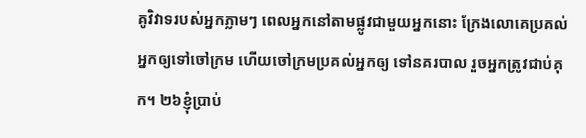គូវិវាទរបស់អ្នកភ្លាមៗ ពេលអ្នកនៅតាមផ្លូវជាមួយអ្នកនោះ ក្រែងលោគេប្រគល់អ្នកឲ្យទៅចៅក្រម ហើយចៅក្រមប្រគល់អ្នកឲ្យ ទៅនគរបាល រួចអ្នកត្រូវជាប់គុក។ ២៦ខ្ញុំបា្រប់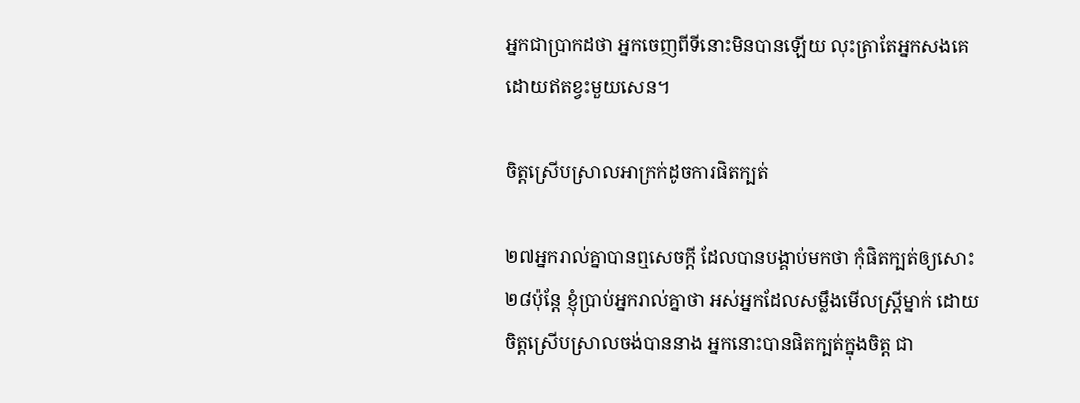អ្នកជាបា្រកដថា អ្នកចេញពីទីនោះមិនបានឡើយ លុះត្រាតែអ្នកសងគេដោយឥតខ្វះមួយសេន។

ចិត្ដស្រើបស្រាលអាក្រក់ដូចការផិតក្បត់

២៧អ្នករាល់គ្នាបានឮសេចក្ដី ដែលបានបង្គាប់មកថា កុំផិតក្បត់ឲ្យសោះ ២៨ប៉ុន្ដែ ខ្ញុំបា្រប់អ្នករាល់គ្នាថា អស់អ្នកដែលសម្លឹងមើលស្ដ្រីម្នាក់ ដោយចិត្តស្រើបស្រាលចង់បាននាង អ្នកនោះបានផិតក្បត់ក្នុងចិត្ដ ជា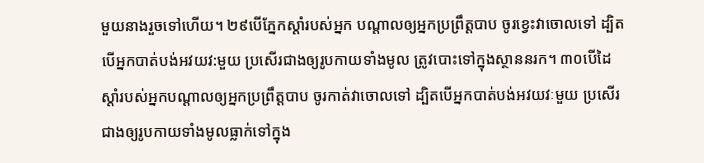មួយនាងរួចទៅហើយ។ ២៩បើភ្នែកស្ដាំរបស់អ្នក បណ្ដាលឲ្យអ្នកប្រព្រឹត្ដបាប ចូរខ្វេះវាចោលទៅ ដ្បិតបើអ្នកបាត់បង់អវយវ:មួយ ប្រសើរជាងឲ្យរូបកាយទាំងមូល ត្រូវបោះទៅក្នុងស្ថាននរក។ ៣០បើដៃស្ដាំរបស់អ្នកបណ្ដាលឲ្យអ្នកប្រព្រឹត្ដបាប ចូរកាត់វាចោលទៅ ដ្បិតបើអ្នកបាត់បង់អវយវៈមួយ ប្រសើរជាងឲ្យរូបកាយទាំងមូលធ្លាក់ទៅក្នុង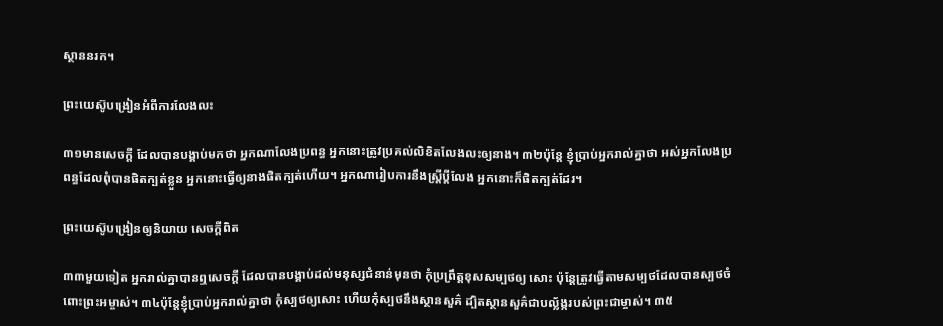ស្ថាននរក។

ព្រះយេស៊ូបង្រៀនអំពីការលែងលះ

៣១មានសេចក្ដី ដែលបានបង្គាប់មកថា អ្នកណាលែងប្រពន្ធ អ្នកនោះត្រូវប្រគល់លិខិតលែងលះឲ្យនាង។ ៣២ប៉ុន្ដែ ខ្ញុំបា្រប់អ្នករាល់គ្នាថា អស់អ្នកលែងប្រពន្ធដែលពុំបានផិតក្បត់ខ្លួន អ្នកនោះធ្វើឲ្យនាងផិតក្បត់ហើយ។ អ្នកណារៀបការនឹងស្ដ្រីប្តីលែង អ្នកនោះក៏ផិតក្បត់ដែរ។

ព្រះយេស៊ូបង្រៀនឲ្យនិយាយ សេចក្ដីពិត

៣៣មួយទៀត អ្នករាល់គ្នាបានឮសេចក្ដី ដែលបានបង្គាប់ដល់មនុស្សជំនាន់មុនថា កុំប្រព្រឹត្ដខុសសម្បថឲ្យ សោះ ប៉ុន្ដែត្រូវធ្វើតាមសម្បថដែលបានស្បថចំពោះព្រះអម្ចាស់។ ៣៤ប៉ុន្ដែខ្ញុំបា្រប់អ្នករាល់គ្នាថា កុំស្បថឲ្យសោះ ហើយកុំស្បថនឹងស្ថានសួគ៌ ដ្បិតស្ថានសួគ៌ជាបល្ល័ង្ករបស់ព្រះជាម្ចាស់។ ៣៥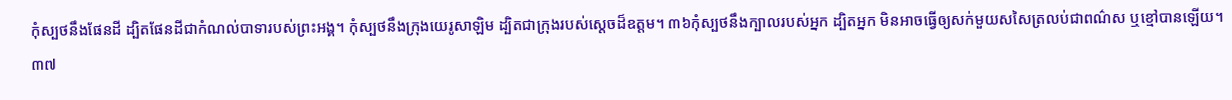កុំស្បថនឹងផែនដី ដ្បិតផែនដីជាកំណល់បាទារបស់ព្រះអង្គ។ កុំស្បថនឹងក្រុងយេរូសាឡិម ដ្បិតជាក្រុងរបស់ស្ដេចដ៏ឧត្ដម។ ៣៦កុំស្បថនឹងក្បាលរបស់អ្នក ដ្បិតអ្នក មិនអាចធ្វើឲ្យសក់មួយសសៃត្រលប់ជាពណ៌ស ឬខ្មៅបានឡើយ។ ៣៧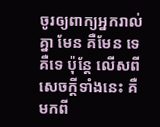ចូរឲ្យពាក្យអ្នករាល់គ្នា មែន គឺមែន ទេ គឺទេ ប៉ុន្ដែ លើសពីសេចក្ដីទាំងនេះ គឺមកពី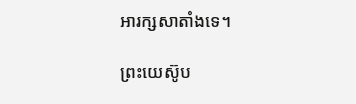អារក្សសាតាំងទេ។

ព្រះយេស៊ូប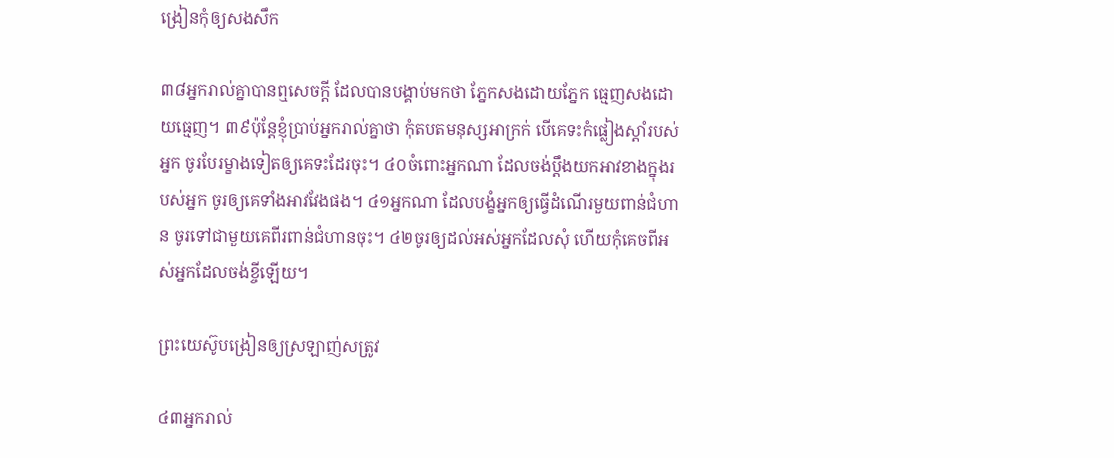ង្រៀនកុំឲ្យសងសឹក

៣៨អ្នករាល់គ្នាបានឮសេចក្ដី ដែលបានបង្គាប់មកថា ភ្នែកសងដោយភ្នែក ធ្មេញសងដោយធ្មេញ។ ៣៩ប៉ុន្ដែខ្ញុំបា្រប់អ្នករាល់គ្នាថា កុំតបតមនុស្សអាក្រក់ បើគេទះកំផ្លៀងស្ដាំរបស់អ្នក ចូរបែរម្ខាងទៀតឲ្យគេទះដែរចុះ។ ៤០ចំពោះអ្នកណា ដែលចង់ប្ដឹងយកអាវខាងក្នុងរបស់អ្នក ចូរឲ្យគេទាំងអាវវែងផង។ ៤១អ្នកណា ដែលបង្ខំអ្នកឲ្យធ្វើដំណើរមួយពាន់ជំហាន ចូរទៅជាមួយគេពីរពាន់ជំហានចុះ។ ៤២ចូរឲ្យដល់អស់អ្នកដែលសុំ ហើយកុំគេចពីអស់អ្នកដែលចង់ខ្ចីឡើយ។

ព្រះយេស៊ូបង្រៀនឲ្យស្រឡាញ់សត្រូវ

៤៣អ្នករាល់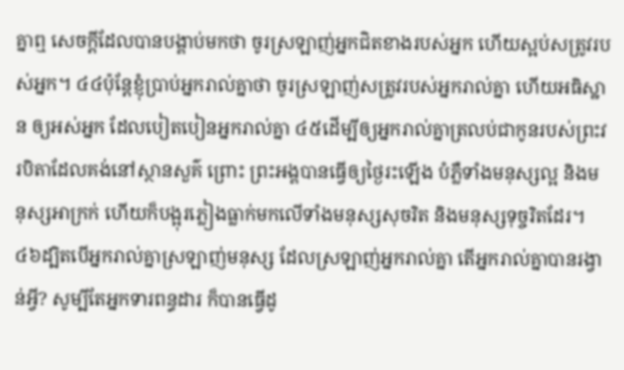គ្នាឮ សេចក្ដីដែលបានបង្គាប់មកថា ចូរស្រឡាញ់អ្នកជិតខាងរបស់អ្នក ហើយស្អប់សត្រូវរបស់អ្នក។ ៤៤ប៉ុន្ដែខ្ញុំបា្រប់អ្នករាល់គ្នាថា ចូរស្រឡាញ់សត្រូវរបស់អ្នករាល់គ្នា ហើយអធិស្ឋាន ឲ្យអស់អ្នក ដែលបៀតបៀនអ្នករាល់គ្នា ៤៥ដើម្បីឲ្យអ្នករាល់គ្នាត្រលប់ជាកូនរបស់ព្រះវរបិតាដែលគង់នៅស្ថានសួគ៌ ព្រោះ ព្រះអង្គបានធ្វើឲ្យថ្ងៃរះឡើង បំភ្លឺទាំងមនុស្សល្អ និងមនុស្សអាក្រក់ ហើយក៏បង្អុរភ្លៀងធ្លាក់មកលើទាំងមនុស្សសុចរិត និងមនុស្សទុច្ចរិតដែរ។ ៤៦ដ្បិតបើអ្នករាល់គ្នាស្រឡាញ់មនុស្ស ដែលស្រឡាញ់អ្នករាល់គ្នា តើអ្នករាល់គ្នាបានរង្វាន់អ្វី? សូម្បីតែអ្នកទារពន្ធដារ ក៏បានធ្វើដូ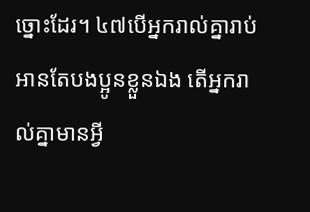ច្នោះដែរ។ ៤៧បើអ្នករាល់គ្នារាប់អានតែបងប្អូនខ្លួនឯង តើអ្នករាល់គ្នាមានអ្វី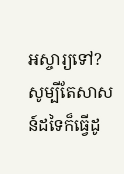អស្ចារ្យទៅ? សូម្បីតែសាសន៍ដទៃក៏ធ្វើដូ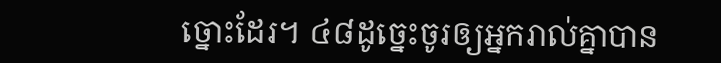ច្នោះដែរ។ ៤៨ដូច្នេះចូរឲ្យអ្នករាល់គ្នាបាន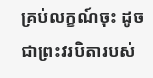គ្រប់លក្ខណ៍ចុះ ដូចជាព្រះវរបិតារបស់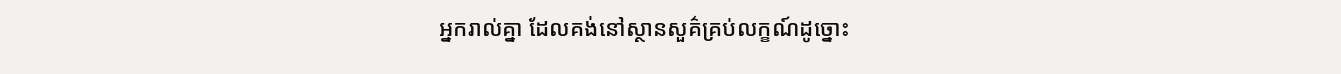អ្នករាល់គ្នា ដែលគង់នៅស្ថានសួគ៌គ្រប់លក្ខណ៍ដូច្នោះ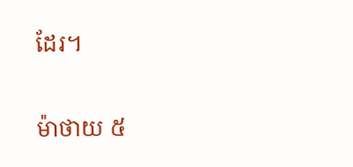ដែរ។

ម៉ាថាយ ៥